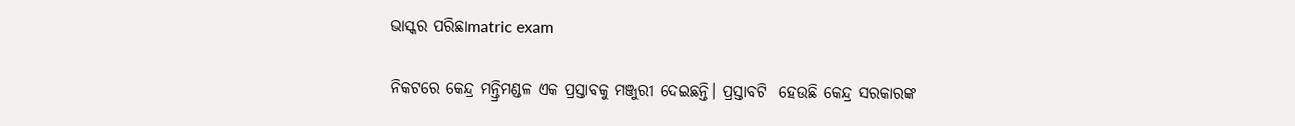ଭାସ୍କର ପରିଛାmatric exam

ନିକଟରେ କେନ୍ଦ୍ର ମନ୍ତ୍ରିମଣ୍ଡଳ ଏକ ପ୍ରସ୍ତାବକୁ ମଞ୍ଜୁରୀ ଦେଇଛନ୍ତି। ପ୍ରସ୍ତାବଟି  ହେଉଛି କେନ୍ଦ୍ର ସରକାରଙ୍କ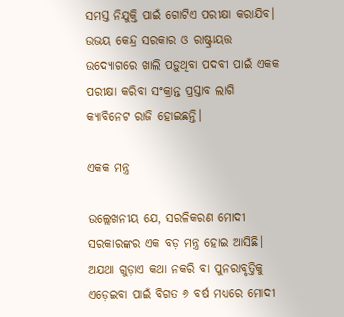ସମସ୍ତ ନିଯୁକ୍ତି ପାଇଁ ଗୋଟିଏ ପରୀକ୍ଷା କରାଯିବ। ଉଭୟ କେନ୍ଦ୍ର ସରକାର ଓ ରାଷ୍ଟ୍ରାୟତ୍ତ ଉଦ୍ୟୋଗରେ ଖାଲି ପଡ଼ୁଥିବା ପଦବୀ ପାଇଁ ଏକକ ପରୀକ୍ଷା କରିବା ସଂକ୍ରାନ୍ତ ପ୍ରସ୍ତାବ ଲାଗି କ୍ୟାବିନେଟ ରାଜି ହୋଇଛନ୍ତି।

ଏକକ ମନ୍ତ୍ର

ଉଲ୍ଲେଖନୀୟ ଯେ, ସରଳିକରଣ ମୋଦୀ ସରକାରଙ୍କର ଏକ ବଡ଼ ମନ୍ତ୍ର ହୋଇ ଆସିଛି। ଅଯଥା ଗୁଡ଼ାଏ କଥା ନକରି ବା ପୁନରାବୃତ୍ତିକୁ ଏଡ଼େଇବା ପାଇଁ ବିଗତ ୬ ବର୍ଷ ମଧ୍ୟରେ ମୋଦୀ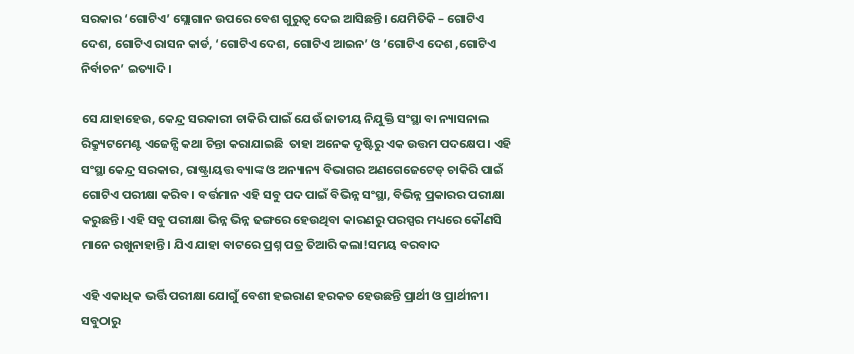ସରକାର ‘ଗୋଟିଏ’ ସ୍ଲୋଗାନ ଉପରେ ବେଶ ଗୁରୁତ୍ଵ ଦେଇ ଆସିଛନ୍ତି। ଯେମିତିକି – ଗୋଟିଏ ଦେଶ, ଗୋଟିଏ ରାସନ କାର୍ଡ, ‘ଗୋଟିଏ ଦେଶ, ଗୋଟିଏ ଆଇନ’ ଓ ‘ଗୋଟିଏ ଦେଶ ,ଗୋଟିଏ ନିର୍ବାଚନ’ ଇତ୍ୟାଦି।

ସେ ଯାହାହେଉ, କେନ୍ଦ୍ର ସରକାରୀ ଚାକିରି ପାଇଁ ଯେଉଁ ଜାତୀୟ ନିଯୁକ୍ତି ସଂସ୍ଥା ବା ନ୍ୟାସନାଲ ରିକ୍ର୍ୟୁଟମେଣ୍ଟ ଏଜେନ୍ସି କଥା ଚିନ୍ତା କରାଯାଇଛି  ତାହା ଅନେକ ଦୃଷ୍ଟିରୁ ଏକ ଉତ୍ତମ ପଦକ୍ଷେପ। ଏହି ସଂସ୍ଥା କେନ୍ଦ୍ର ସରକାର, ରାଷ୍ଟ୍ରାୟତ୍ତ ବ୍ୟାଙ୍କ ଓ ଅନ୍ୟାନ୍ୟ ବିଭାଗର ଅଣଗେଜେଟେଡ୍ ଚାକିରି ପାଇଁ ଗୋଟିଏ ପରୀକ୍ଷା କରିବ। ବର୍ତ୍ତମାନ ଏହି ସବୁ ପଦ ପାଇଁ ବିଭିନ୍ନ ସଂସ୍ଥା, ବିଭିନ୍ନ ପ୍ରକାରର ପରୀକ୍ଷା କରୁଛନ୍ତି। ଏହି ସବୁ ପରୀକ୍ଷା ଭିନ୍ନ ଭିନ୍ନ ଢଙ୍ଗରେ ହେଉଥିବା କାରଣରୁ ପରସ୍ପର ମଧ୍ୟରେ କୌଣସି ମାନେ ରଖୁନାହାନ୍ତି। ଯିଏ ଯାହା ବାଟରେ ପ୍ରଶ୍ନ ପତ୍ର ତିଆରି କଲା!ସମୟ ବରବାଦ

ଏହି ଏକାଧିକ ଭର୍ତ୍ତି ପରୀକ୍ଷା ଯୋଗୁଁ ବେଶୀ ହଇରାଣ ହରକତ ହେଉଛନ୍ତି ପ୍ରାର୍ଥୀ ଓ ପ୍ରାର୍ଥୀନୀ। ସବୁଠାରୁ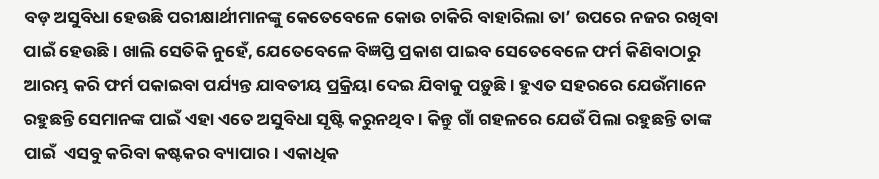ବଡ଼ ଅସୁବିଧା ହେଉଛି ପରୀକ୍ଷାର୍ଥୀମାନଙ୍କୁ କେତେବେଳେ କୋଉ ଚାକିରି ବାହାରିଲା ତା’ ଉପରେ ନଜର ରଖିବା ପାଇଁ ହେଉଛି। ଖାଲି ସେତିକି ନୁହେଁ, ଯେତେବେଳେ ବିଜ୍ଞପ୍ତି ପ୍ରକାଶ ପାଇବ ସେତେବେଳେ ଫର୍ମ କିଣିବାଠାରୁ ଆରମ୍ଭ କରି ଫର୍ମ ପକାଇବା ପର୍ଯ୍ୟନ୍ତ ଯାବତୀୟ ପ୍ରକ୍ରିୟା ଦେଇ ଯିବାକୁ ପଡ଼ୁଛି। ହୁଏତ ସହରରେ ଯେଉଁମାନେ ରହୁଛନ୍ତି ସେମାନଙ୍କ ପାଇଁ ଏହା ଏତେ ଅସୁବିଧା ସୃଷ୍ଟି କରୁନଥିବ। କିନ୍ତୁ ଗାଁ ଗହଳରେ ଯେଉଁ ପିଲା ରହୁଛନ୍ତି ତାଙ୍କ ପାଇଁ  ଏସବୁ କରିବା କଷ୍ଟକର ବ୍ୟାପାର। ଏକାଧିକ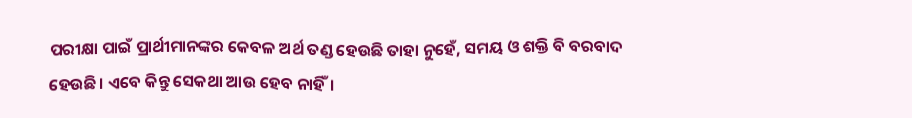ପରୀକ୍ଷା ପାଇଁ ପ୍ରାର୍ଥୀମାନଙ୍କର କେବଳ ଅର୍ଥ ତଣ୍ଡ ହେଉଛି ତାହା ନୁହେଁ, ସମୟ ଓ ଶକ୍ତି ବି ବରବାଦ ହେଉଛି। ଏବେ କିନ୍ତୁ ସେକଥା ଆଉ ହେବ ନାହିଁ।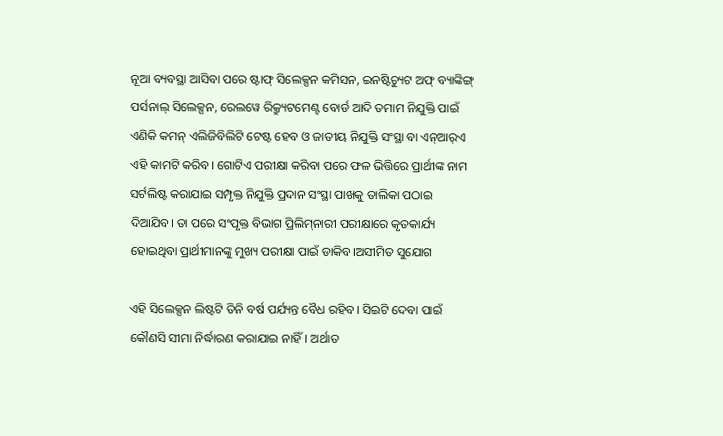ନୂଆ ବ୍ୟବସ୍ଥା ଆସିବା ପରେ ଷ୍ଟାଫ୍ ସିଲେକ୍ସନ କମିସନ, ଇନଷ୍ଟିଚ୍ୟୁଟ ଅଫ୍ ବ୍ୟାଙ୍କିଙ୍ଗ୍ ପର୍ସନାଲ୍ ସିଲେକ୍ସନ, ରେଲୱେ ରିକ୍ର୍ୟୁଟମେଣ୍ଟ ବୋର୍ଡ ଆଦି ତମାମ ନିଯୁକ୍ତି ପାଇଁ ଏଣିକି କମନ୍ ଏଲିଜିବିଲିଟି ଟେଷ୍ଟ ହେବ ଓ ଜାତୀୟ ନିଯୁକ୍ତି ସଂସ୍ଥା ବା ଏନ୍‌ଆର୍‌ଏ ଏହି କାମଟି କରିବ। ଗୋଟିଏ ପରୀକ୍ଷା କରିବା ପରେ ଫଳ ଭିତ୍ତିରେ ପ୍ରାର୍ଥୀଙ୍କ ନାମ ସର୍ଟଲିଷ୍ଟ କରାଯାଇ ସମ୍ପୃକ୍ତ ନିଯୁକ୍ତି ପ୍ରଦାନ ସଂସ୍ଥା ପାଖକୁ ତାଲିକା ପଠାଇ ଦିଆଯିବ। ତା ପରେ ସଂପୃକ୍ତ ବିଭାଗ ପ୍ରିଲିମ୍‌ନାରୀ ପରୀକ୍ଷାରେ କୃତକାର୍ଯ୍ୟ ହୋଇଥିବା ପ୍ରାର୍ଥୀମାନଙ୍କୁ ମୁଖ୍ୟ ପରୀକ୍ଷା ପାଇଁ ଡାକିବ।ଅସୀମିତ ସୁଯୋଗ

ଏହି ସିଲେକ୍ସନ ଲିଷ୍ଟଟି ତିନି ବର୍ଷ ପର୍ଯ୍ୟନ୍ତ ବୈଧ ରହିବ। ସିଇଟି ଦେବା ପାଇଁ କୌଣସି ସୀମା ନିର୍ଦ୍ଧାରଣ କରାଯାଇ ନାହିଁ। ଅର୍ଥାତ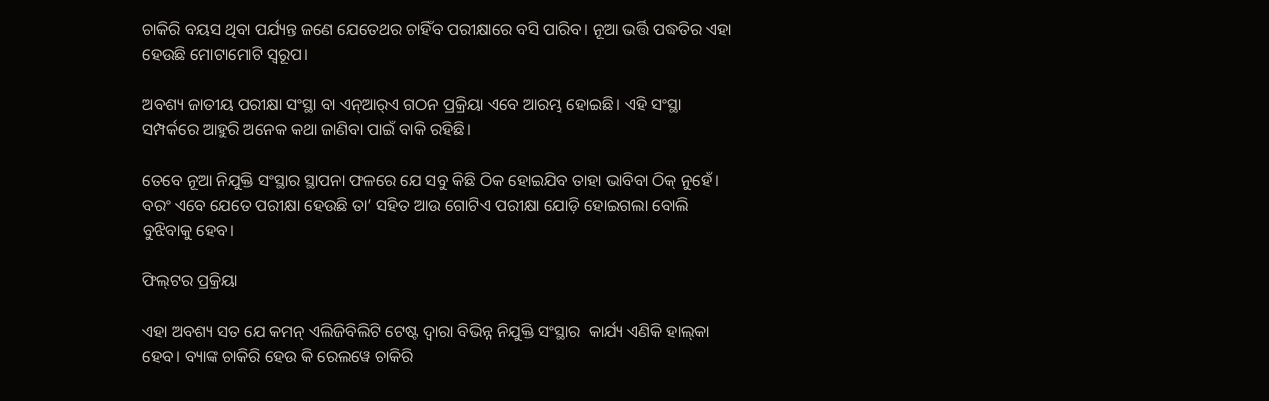ଚାକିରି ବୟସ ଥିବା ପର୍ଯ୍ୟନ୍ତ ଜଣେ ଯେତେଥର ଚାହିଁବ ପରୀକ୍ଷାରେ ବସି ପାରିବ। ନୂଆ ଭର୍ତ୍ତି ପଦ୍ଧତିର ଏହା ହେଉଛି ମୋଟାମୋଟି ସ୍ୱରୂପ।

ଅବଶ୍ୟ ଜାତୀୟ ପରୀକ୍ଷା ସଂସ୍ଥା ବା ଏନ୍‌ଆର୍‌ଏ ଗଠନ ପ୍ରକ୍ରିୟା ଏବେ ଆରମ୍ଭ ହୋଇଛି। ଏହି ସଂସ୍ଥା ସମ୍ପର୍କରେ ଆହୁରି ଅନେକ କଥା ଜାଣିବା ପାଇଁ ବାକି ରହିଛି।

ତେବେ ନୂଆ ନିଯୁକ୍ତି ସଂସ୍ଥାର ସ୍ଥାପନା ଫଳରେ ଯେ ସବୁ କିଛି ଠିକ ହୋଇଯିବ ତାହା ଭାବିବା ଠିକ୍ ନୁହେଁ। ବରଂ ଏବେ ଯେତେ ପରୀକ୍ଷା ହେଉଛି ତା’ ସହିତ ଆଉ ଗୋଟିଏ ପରୀକ୍ଷା ଯୋଡ଼ି ହୋଇଗଲା ବୋଲି ବୁଝିବାକୁ ହେବ।

ଫିଲ୍‌ଟର ପ୍ରକ୍ରିୟା

ଏହା ଅବଶ୍ୟ ସତ ଯେ କମନ୍ ଏଲିଜିବିଲିଟି ଟେଷ୍ଟ ଦ୍ୱାରା ବିଭିନ୍ନ ନିଯୁକ୍ତି ସଂସ୍ଥାର  କାର୍ଯ୍ୟ ଏଣିକି ହାଲ୍‌କା ହେବ। ବ୍ୟାଙ୍କ ଚାକିରି ହେଉ କି ରେଲୱେ ଚାକିରି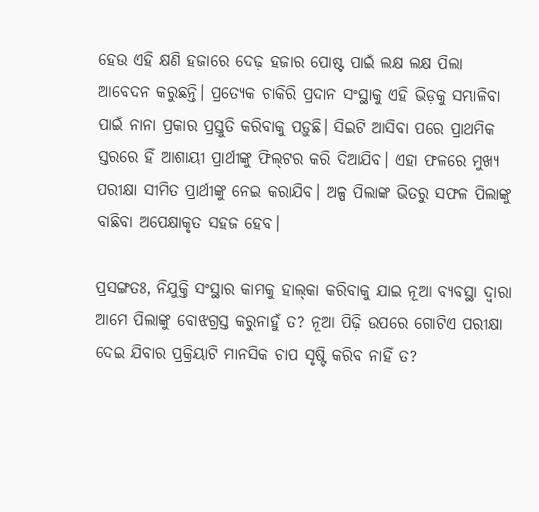ହେଉ ଏହି କ୍ଷଣି ହଜାରେ ଦେଢ଼ ହଜାର ପୋଷ୍ଟ ପାଇଁ ଲକ୍ଷ ଲକ୍ଷ ପିଲା ଆବେଦନ କରୁଛନ୍ତି। ପ୍ରତ୍ୟେକ ଚାକିରି ପ୍ରଦାନ ସଂସ୍ଥାକୁ ଏହି ଭିଡ଼କୁ ସମ୍ଭାଳିବା ପାଇଁ ନାନା ପ୍ରକାର ପ୍ରସ୍ତୁତି କରିବାକୁ ପଡ଼ୁଛି। ସିଇଟି ଆସିବା ପରେ ପ୍ରାଥମିକ ସ୍ତରରେ ହିଁ ଆଶାୟୀ ପ୍ରାର୍ଥୀଙ୍କୁ ଫିଲ୍‌ଟର କରି ଦିଆଯିବ। ଏହା ଫଳରେ ମୁଖ୍ୟ ପରୀକ୍ଷା ସୀମିତ ପ୍ରାର୍ଥୀଙ୍କୁ ନେଇ କରାଯିବ। ଅଳ୍ପ ପିଲାଙ୍କ ଭିତରୁ ସଫଳ ପିଲାଙ୍କୁ ବାଛିବା ଅପେକ୍ଷାକୃତ ସହଜ ହେବ।

ପ୍ରସଙ୍ଗତଃ, ନିଯୁକ୍ତି ସଂସ୍ଥାର କାମକୁ ହାଲ୍‌କା କରିବାକୁ ଯାଇ ନୂଆ ବ୍ୟବସ୍ଥା ଦ୍ୱାରା  ଆମେ ପିଲାଙ୍କୁ ବୋଝଗ୍ରସ୍ତ କରୁନାହୁଁ ତ? ନୂଆ ପିଢ଼ି ଉପରେ ଗୋଟିଏ ପରୀକ୍ଷା ଦେଇ ଯିବାର ପ୍ରକ୍ରିୟାଟି ମାନସିକ ଚାପ ସୃଷ୍ଟି କରିବ ନାହିଁ ତ?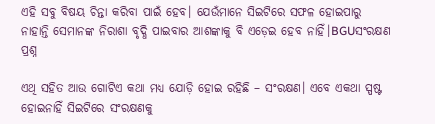ଏହି ସବୁ ବିଷୟ ଚିନ୍ତା କରିବା ପାଇଁ ହେବ। ଯେଉଁମାନେ ସିଇଟିରେ ସଫଳ ହୋଇପାରୁ ନାହାନ୍ତି ସେମାନଙ୍କ ନିରାଶା ବୃଦ୍ଧି ପାଇବାର ଆଶଙ୍କାକୁ ବି ଏଡ଼େଇ ହେବ ନାହିଁ।BGUସଂରକ୍ଷଣ ପ୍ରଶ୍ନ

ଏଥି ସହିତ ଆଉ ଗୋଟିଏ କଥା ମଧ୍ୟ ଯୋଡ଼ି ହୋଇ ରହିଛି – ସଂରକ୍ଷଣ। ଏବେ ଏକଥା ସ୍ପଷ୍ଟ ହୋଇନାହିଁ ସିଇଟିରେ ସଂରକ୍ଷଣକୁ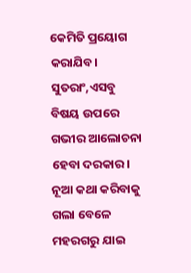କେମିତି ପ୍ରୟୋଗ କରାଯିବ। ସୁତରାଂ,ଏସବୁ ବିଷୟ ଉପରେ  ଗଭୀର ଆଲୋଚନା ହେବା ଦରକାର। ନୂଆ କଥା କରିବାକୁ ଗଲା ବେଳେ ମହରଗରୁ ଯାଇ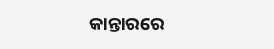କାନ୍ତାରରେ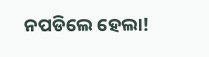ନପଡିଲେ ହେଲା!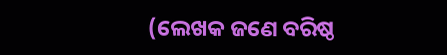(ଲେଖକ ଜଣେ ବରିଷ୍ଠ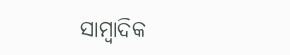ସାମ୍ବାଦିକ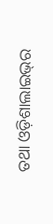ତଥା ଓଡ଼ିଶାଲାଇଭ୍‌ର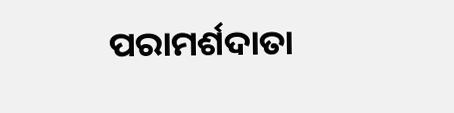ପରାମର୍ଶଦାତା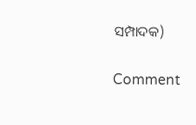ସମ୍ପାଦକ)

Comment